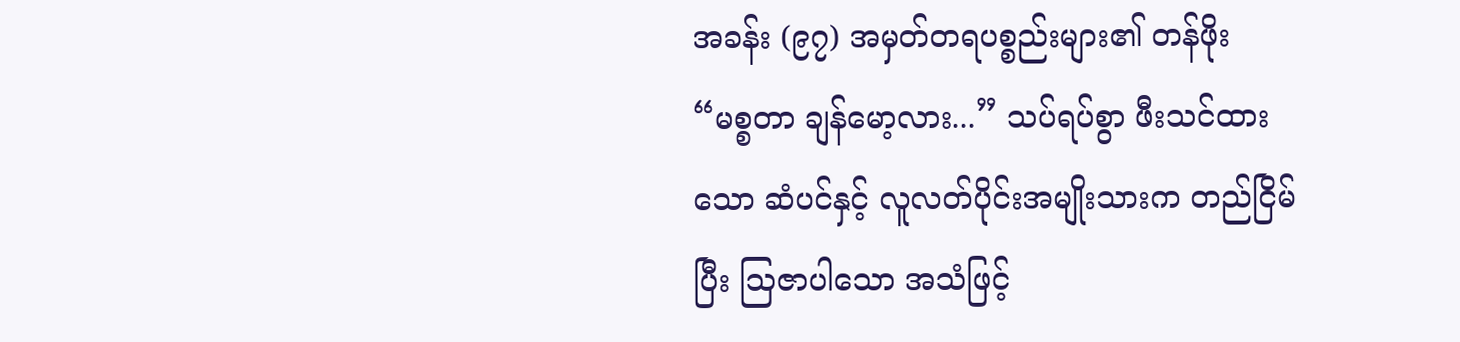အခန်း (၉၇) အမှတ်တရပစ္စည်းများ၏ တန်ဖိုး
“မစ္စတာ ချန်မော့လား...” သပ်ရပ်စွာ ဖီးသင်ထားသော ဆံပင်နှင့် လူလတ်ပိုင်းအမျိုးသားက တည်ငြိမ်ပြီး သြဇာပါသော အသံဖြင့်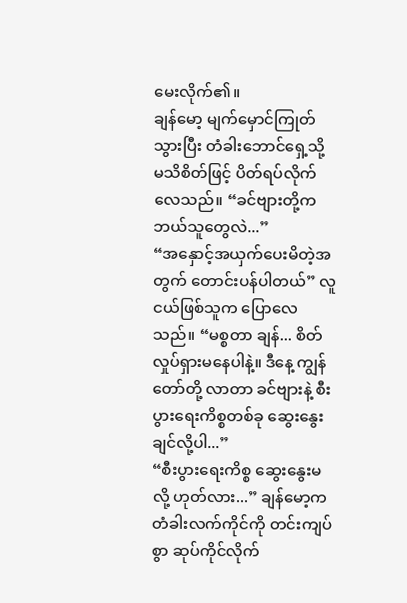မေးလိုက်၏။
ချန်မော့ မျက်မှောင်ကြုတ်သွားပြီး တံခါးဘောင်ရှေ့သို့ မသိစိတ်ဖြင့် ပိတ်ရပ်လိုက်လေသည်။ “ခင်ဗျားတို့က ဘယ်သူတွေလဲ...”
“အနှောင့်အယှက်ပေးမိတဲ့အတွက် တောင်းပန်ပါတယ်” လူငယ်ဖြစ်သူက ပြောလေသည်။ “မစ္စတာ ချန်... စိတ်လှုပ်ရှားမနေပါနဲ့။ ဒီနေ့ ကျွန်တော်တို့ လာတာ ခင်ဗျားနဲ့ စီးပွားရေးကိစ္စတစ်ခု ဆွေးနွေးချင်လို့ပါ...”
“စီးပွားရေးကိစ္စ ဆွေးနွေးမလို့ ဟုတ်လား...” ချန်မော့က တံခါးလက်ကိုင်ကို တင်းကျပ်စွာ ဆုပ်ကိုင်လိုက်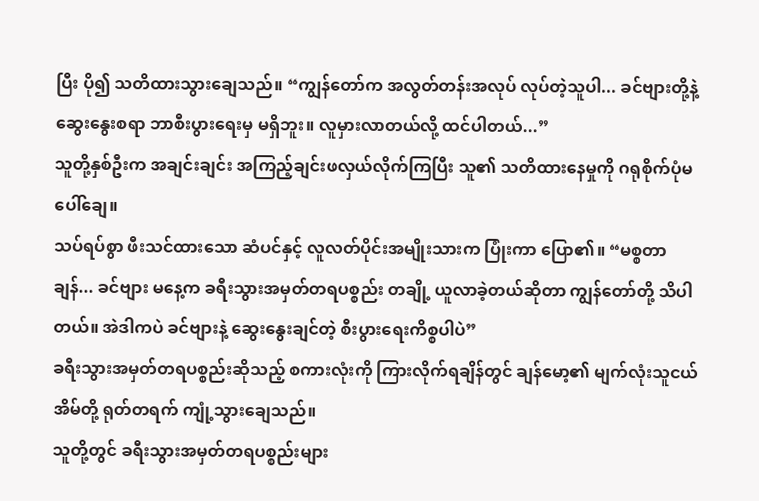ပြီး ပို၍ သတိထားသွားချေသည်။ “ကျွန်တော်က အလွတ်တန်းအလုပ် လုပ်တဲ့သူပါ... ခင်ဗျားတို့နဲ့ ဆွေးနွေးစရာ ဘာစီးပွားရေးမှ မရှိဘူး။ လူမှားလာတယ်လို့ ထင်ပါတယ်...”
သူတို့နှစ်ဦးက အချင်းချင်း အကြည့်ချင်းဖလှယ်လိုက်ကြပြီး သူ၏ သတိထားနေမှုကို ဂရုစိုက်ပုံမပေါ်ချေ။
သပ်ရပ်စွာ ဖီးသင်ထားသော ဆံပင်နှင့် လူလတ်ပိုင်းအမျိုးသားက ပြုံးကာ ပြော၏။ “မစ္စတာ ချန်... ခင်ဗျား မနေ့က ခရီးသွားအမှတ်တရပစ္စည်း တချို့ ယူလာခဲ့တယ်ဆိုတာ ကျွန်တော်တို့ သိပါတယ်။ အဲဒါကပဲ ခင်ဗျားနဲ့ ဆွေးနွေးချင်တဲ့ စီးပွားရေးကိစ္စပါပဲ”
ခရီးသွားအမှတ်တရပစ္စည်းဆိုသည့် စကားလုံးကို ကြားလိုက်ရချိန်တွင် ချန်မော့၏ မျက်လုံးသူငယ်အိမ်တို့ ရုတ်တရက် ကျုံ့သွားချေသည်။
သူတို့တွင် ခရီးသွားအမှတ်တရပစ္စည်းများ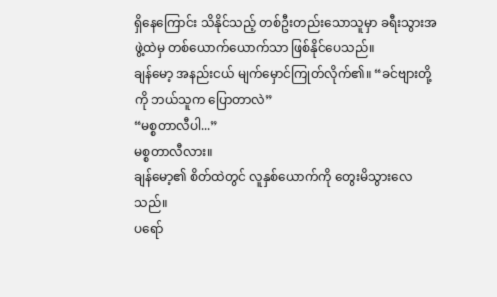ရှိနေကြောင်း သိနိုင်သည့် တစ်ဦးတည်းသောသူမှာ ခရီးသွားအဖွဲ့ထဲမှ တစ်ယောက်ယောက်သာ ဖြစ်နိုင်ပေသည်။
ချန်မော့ အနည်းငယ် မျက်မှောင်ကြုတ်လိုက်၏။ “ခင်ဗျားတို့ကို ဘယ်သူက ပြောတာလဲ”
“မစ္စတာလီပါ...”
မစ္စတာလီလား။
ချန်မော့၏ စိတ်ထဲတွင် လူနှစ်ယောက်ကို တွေးမိသွားလေသည်။
ပရော်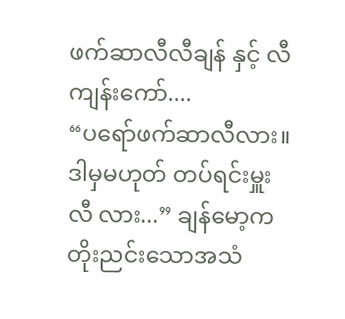ဖက်ဆာလီလီချန် နှင့် လီကျန်းကော်....
“ပရော်ဖက်ဆာလီလား။ ဒါမှမဟုတ် တပ်ရင်းမှူး လီ လား...” ချန်မော့က တိုးညင်းသောအသံ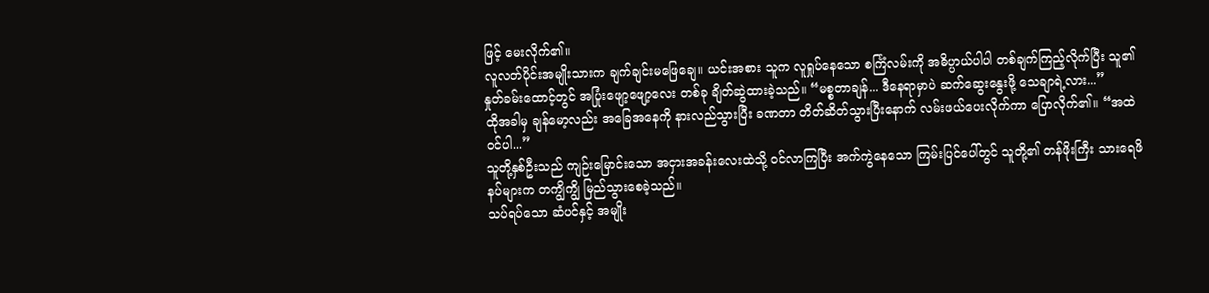ဖြင့် မေးလိုက်၏။
လူလတ်ပိုင်းအမျိုးသားက ချက်ချင်းမဖြေချေ။ ယင်းအစား သူက လူရှုပ်နေသော စင်္ကြံလမ်းကို အဓိပ္ပာယ်ပါပါ တစ်ချက်ကြည့်လိုက်ပြီး သူ၏ နှုတ်ခမ်းထောင့်တွင် အပြုံးဖျော့ဖျော့လေး တစ်ခု ချိတ်ဆွဲထားခဲ့သည်။ “မစ္စတာချန်... ဒီနေရာမှာပဲ ဆက်ဆွေးနွေးဖို့ သေချာရဲ့လား...”
ထိုအခါမှ ချန်မော့လည်း အခြေအနေကို နားလည်သွားပြီး ခဏတာ တိတ်ဆိတ်သွားပြီးနောက် လမ်းဖယ်ပေးလိုက်ကာ ပြောလိုက်၏။ “အထဲဝင်ပါ...”
သူတို့နှစ်ဦးသည် ကျဉ်းမြောင်းသော အငှားအခန်းလေးထဲသို့ ဝင်လာကြပြီး အက်ကွဲနေသော ကြမ်းပြင်ပေါ်တွင် သူတို့၏ တန်ဖိုးကြီး သားရေဖိနပ်များက တကျွိကျွိ မြည်သွားစေခဲ့သည်။
သပ်ရပ်သော ဆံပင်နှင့် အမျိုး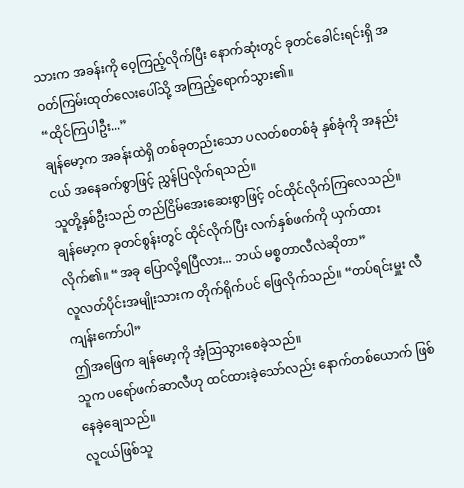သားက အခန်းကို ဝေ့ကြည့်လိုက်ပြီး နောက်ဆုံးတွင် ခုတင်ခေါင်းရင်းရှိ အဝတ်ကြမ်းထုတ်လေးပေါ်သို့ အကြည့်ရောက်သွား၏။
“ထိုင်ကြပါဦး...”
ချန်မော့က အခန်းထဲရှိ တစ်ခုတည်းသော ပလတ်စတစ်ခုံ နှစ်ခုံကို အနည်းငယ် အနေခက်စွာဖြင့် ညွှန်ပြလိုက်ရသည်။
သူတို့နှစ်ဦးသည် တည်ငြိမ်အေးဆေးစွာဖြင့် ဝင်ထိုင်လိုက်ကြလေသည်။
ချန်မော့က ခုတင်စွန်းတွင် ထိုင်လိုက်ပြီး လက်နှစ်ဖက်ကို ယှက်ထားလိုက်၏။ “အခု ပြောလို့ရပြီလား... ဘယ် မစ္စတာလီလဲဆိုတာ”
လူလတ်ပိုင်းအမျိုးသားက တိုက်ရိုက်ပင် ဖြေလိုက်သည်။ “တပ်ရင်းမှူး လီကျန်းကော်ပါ”
ဤအဖြေက ချန်မော့ကို အံ့သြသွားစေခဲ့သည်။
သူက ပရော်ဖက်ဆာလီဟု ထင်ထားခဲ့သော်လည်း နောက်တစ်ယောက် ဖြစ်နေခဲ့ချေသည်။
လူငယ်ဖြစ်သူ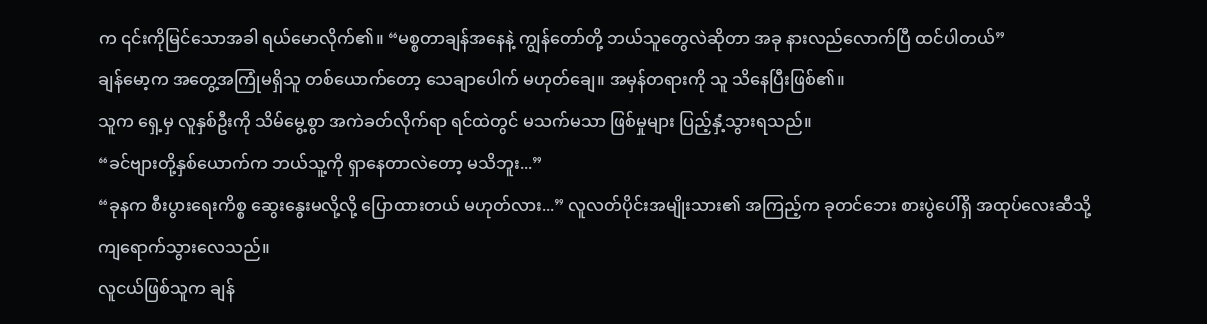က ၎င်းကိုမြင်သောအခါ ရယ်မောလိုက်၏။ “မစ္စတာချန်အနေနဲ့ ကျွန်တော်တို့ ဘယ်သူတွေလဲဆိုတာ အခု နားလည်လောက်ပြီ ထင်ပါတယ်”
ချန်မော့က အတွေ့အကြုံမရှိသူ တစ်ယောက်တော့ သေချာပေါက် မဟုတ်ချေ။ အမှန်တရားကို သူ သိနေပြီးဖြစ်၏။
သူက ရှေ့မှ လူနှစ်ဦးကို သိမ်မွေ့စွာ အကဲခတ်လိုက်ရာ ရင်ထဲတွင် မသက်မသာ ဖြစ်မှုများ ပြည့်နှံ့သွားရသည်။
“ခင်ဗျားတို့နှစ်ယောက်က ဘယ်သူ့ကို ရှာနေတာလဲတော့ မသိဘူး...”
“ခုနက စီးပွားရေးကိစ္စ ဆွေးနွေးမလို့လို့ ပြောထားတယ် မဟုတ်လား...” လူလတ်ပိုင်းအမျိုးသား၏ အကြည့်က ခုတင်ဘေး စားပွဲပေါ်ရှိ အထုပ်လေးဆီသို့ ကျရောက်သွားလေသည်။
လူငယ်ဖြစ်သူက ချန်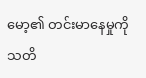မော့၏ တင်းမာနေမှုကို သတိ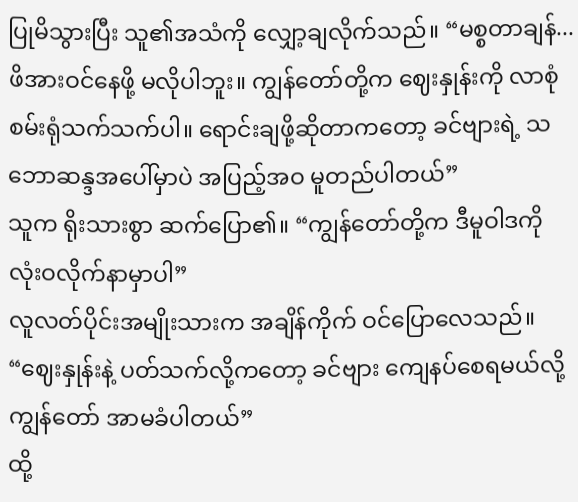ပြုမိသွားပြီး သူ၏အသံကို လျှော့ချလိုက်သည်။ “မစ္စတာချန်... ဖိအားဝင်နေဖို့ မလိုပါဘူး။ ကျွန်တော်တို့က ဈေးနှုန်းကို လာစုံစမ်းရုံသက်သက်ပါ။ ရောင်းချဖို့ဆိုတာကတော့ ခင်ဗျားရဲ့ သဘောဆန္ဒအပေါ်မှာပဲ အပြည့်အဝ မူတည်ပါတယ်”
သူက ရိုးသားစွာ ဆက်ပြော၏။ “ကျွန်တော်တို့က ဒီမူဝါဒကို လုံးဝလိုက်နာမှာပါ”
လူလတ်ပိုင်းအမျိုးသားက အချိန်ကိုက် ဝင်ပြောလေသည်။ “ဈေးနှုန်းနဲ့ ပတ်သက်လို့ကတော့ ခင်ဗျား ကျေနပ်စေရမယ်လို့ ကျွန်တော် အာမခံပါတယ်”
ထို့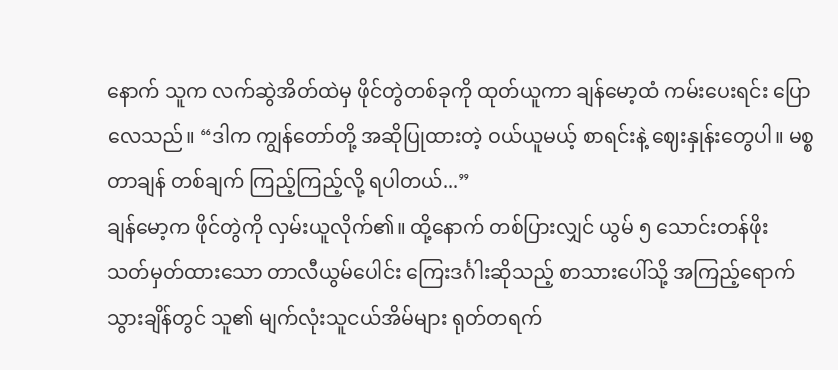နောက် သူက လက်ဆွဲအိတ်ထဲမှ ဖိုင်တွဲတစ်ခုကို ထုတ်ယူကာ ချန်မော့ထံ ကမ်းပေးရင်း ပြောလေသည်။ “ဒါက ကျွန်တော်တို့ အဆိုပြုထားတဲ့ ဝယ်ယူမယ့် စာရင်းနဲ့ ဈေးနှုန်းတွေပါ။ မစ္စတာချန် တစ်ချက် ကြည့်ကြည့်လို့ ရပါတယ်...”
ချန်မော့က ဖိုင်တွဲကို လှမ်းယူလိုက်၏။ ထို့နောက် တစ်ပြားလျှင် ယွမ် ၅ သောင်းတန်ဖိုး သတ်မှတ်ထားသော တာလီယွမ်ပေါင်း ကြေးဒင်္ဂါးဆိုသည့် စာသားပေါ်သို့ အကြည့်ရောက်သွားချိန်တွင် သူ၏ မျက်လုံးသူငယ်အိမ်များ ရုတ်တရက်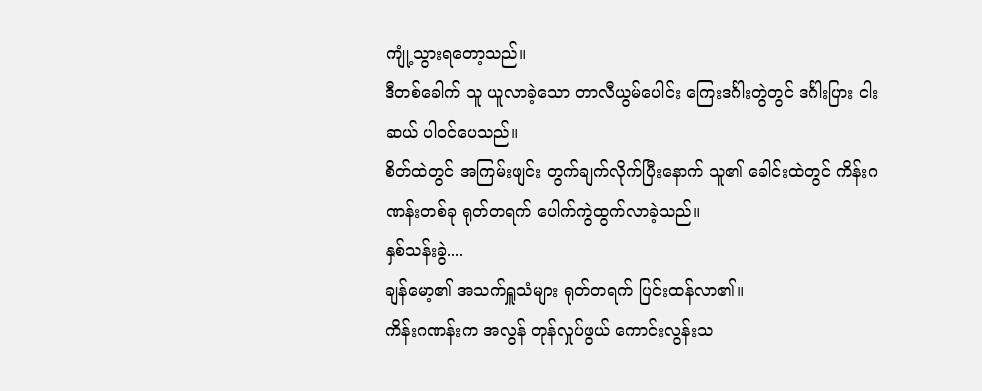ကျုံ့သွားရတော့သည်။
ဒီတစ်ခေါက် သူ ယူလာခဲ့သော တာလီယွမ်ပေါင်း ကြေးဒင်္ဂါးတွဲတွင် ဒင်္ဂါးပြား ငါးဆယ် ပါဝင်ပေသည်။
စိတ်ထဲတွင် အကြမ်းဖျင်း တွက်ချက်လိုက်ပြီးနောက် သူ၏ ခေါင်းထဲတွင် ကိန်းဂဏန်းတစ်ခု ရုတ်တရက် ပေါက်ကွဲထွက်လာခဲ့သည်။
နှစ်သန်းခွဲ....
ချန်မော့၏ အသက်ရှူသံများ ရုတ်တရက် ပြင်းထန်လာ၏။
ကိန်းဂဏန်းက အလွန် တုန်လှုပ်ဖွယ် ကောင်းလွန်းသ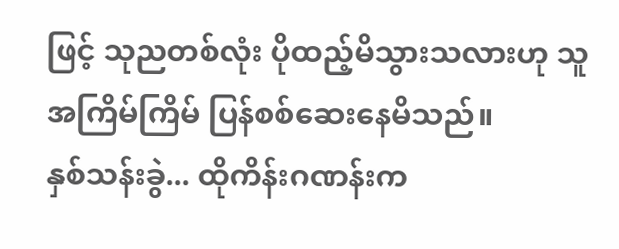ဖြင့် သုညတစ်လုံး ပိုထည့်မိသွားသလားဟု သူ အကြိမ်ကြိမ် ပြန်စစ်ဆေးနေမိသည်။
နှစ်သန်းခွဲ... ထိုကိန်းဂဏန်းက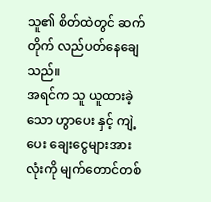သူ၏ စိတ်ထဲတွင် ဆက်တိုက် လည်ပတ်နေချေသည်။
အရင်က သူ ယူထားခဲ့သော ဟွာပေး နှင့် ကျဲ့ပေး ချေးငွေများအားလုံးကို မျက်တောင်တစ်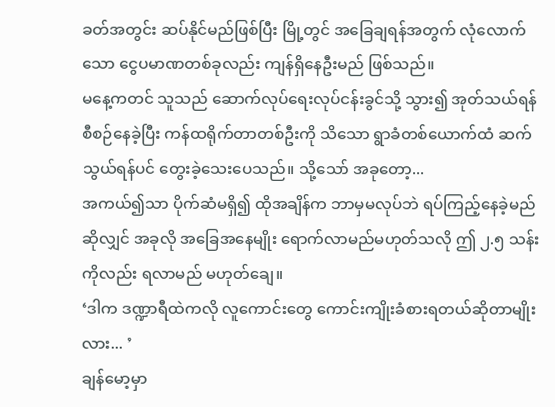ခတ်အတွင်း ဆပ်နိုင်မည်ဖြစ်ပြီး မြို့တွင် အခြေချရန်အတွက် လုံလောက်သော ငွေပမာဏတစ်ခုလည်း ကျန်ရှိနေဦးမည် ဖြစ်သည်။
မနေ့ကတင် သူသည် ဆောက်လုပ်ရေးလုပ်ငန်းခွင်သို့ သွား၍ အုတ်သယ်ရန် စီစဉ်နေခဲ့ပြီး ကန်ထရိုက်တာတစ်ဦးကို သိသော ရွာခံတစ်ယောက်ထံ ဆက်သွယ်ရန်ပင် တွေးခဲ့သေးပေသည်။ သို့သော် အခုတော့...
အကယ်၍သာ ပိုက်ဆံမရှိ၍ ထိုအချိန်က ဘာမှမလုပ်ဘဲ ရပ်ကြည့်နေခဲ့မည်ဆိုလျှင် အခုလို အခြေအနေမျိုး ရောက်လာမည်မဟုတ်သလို ဤ ၂.၅ သန်းကိုလည်း ရလာမည် မဟုတ်ချေ။
‘ဒါက ဒဏ္ဍာရီထဲကလို လူကောင်းတွေ ကောင်းကျိုးခံစားရတယ်ဆိုတာမျိုးလား... ’
ချန်မော့မှာ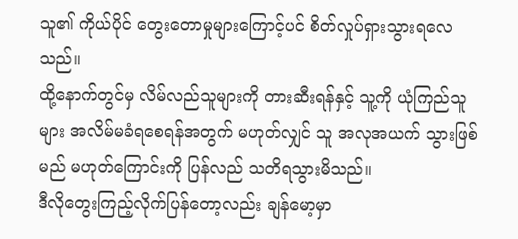သူ၏ ကိုယ်ပိုင် တွေးတောမှုများကြောင့်ပင် စိတ်လှုပ်ရှားသွားရလေသည်။
ထို့နောက်တွင်မှ လိမ်လည်သူများကို တားဆီးရန်နှင့် သူ့ကို ယုံကြည်သူများ အလိမ်မခံရစေရန်အတွက် မဟုတ်လျှင် သူ အလုအယက် သွားဖြစ်မည် မဟုတ်ကြောင်းကို ပြန်လည် သတိရသွားမိသည်။
ဒီလိုတွေးကြည့်လိုက်ပြန်တော့လည်း ချန်မော့မှာ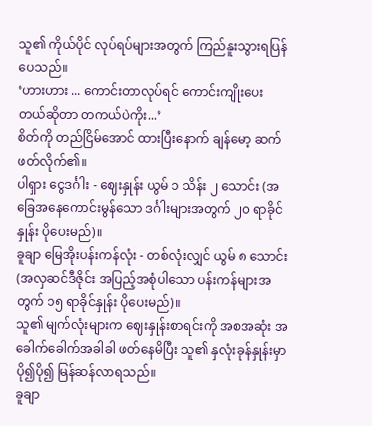သူ၏ ကိုယ်ပိုင် လုပ်ရပ်များအတွက် ကြည်နူးသွားရပြန်ပေသည်။
‘ဟားဟား ... ကောင်းတာလုပ်ရင် ကောင်းကျိုးပေးတယ်ဆိုတာ တကယ်ပဲကိုး...’
စိတ်ကို တည်ငြိမ်အောင် ထားပြီးနောက် ချန်မော့ ဆက်ဖတ်လိုက်၏။
ပါရှား ငွေဒင်္ဂါး - ဈေးနှုန်း ယွမ် ၁ သိန်း ၂ သောင်း (အခြေအနေကောင်းမွန်သော ဒင်္ဂါးများအတွက် ၂၀ ရာခိုင်နှုန်း ပိုပေးမည်)။
ခူချာ မြေအိုးပန်းကန်လုံး - တစ်လုံးလျှင် ယွမ် ၈ သောင်း (အလှဆင်ဒီဇိုင်း အပြည့်အစုံပါသော ပန်းကန်များအတွက် ၁၅ ရာခိုင်နှုန်း ပိုပေးမည်)။
သူ၏ မျက်လုံးများက ဈေးနှုန်းစာရင်းကို အစအဆုံး အခေါက်ခေါက်အခါခါ ဖတ်နေမိပြီး သူ၏ နှလုံးခုန်နှုန်းမှာ ပို၍ပို၍ မြန်ဆန်လာရသည်။
ခူချာ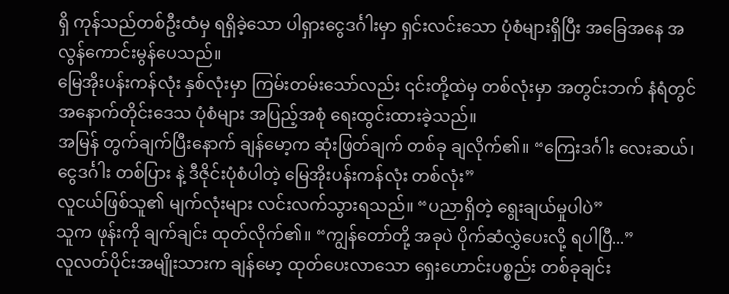ရှိ ကုန်သည်တစ်ဦးထံမှ ရရှိခဲ့သော ပါရှားငွေဒင်္ဂါးမှာ ရှင်းလင်းသော ပုံစံများရှိပြီး အခြေအနေ အလွန်ကောင်းမွန်ပေသည်။
မြေအိုးပန်းကန်လုံး နှစ်လုံးမှာ ကြမ်းတမ်းသော်လည်း ၎င်းတို့ထဲမှ တစ်လုံးမှာ အတွင်းဘက် နံရံတွင် အနောက်တိုင်းဒေသ ပုံစံများ အပြည့်အစုံ ရေးထွင်းထားခဲ့သည်။
အမြန် တွက်ချက်ပြီးနောက် ချန်မော့က ဆုံးဖြတ်ချက် တစ်ခု ချလိုက်၏။ “ကြေးဒင်္ဂါး လေးဆယ်၊ ငွေဒင်္ဂါး တစ်ပြား နဲ့ ဒီဇိုင်းပုံစံပါတဲ့ မြေအိုးပန်းကန်လုံး တစ်လုံး”
လူငယ်ဖြစ်သူ၏ မျက်လုံးများ လင်းလက်သွားရသည်။ “ပညာရှိတဲ့ ရွေးချယ်မှုပါပဲ”
သူက ဖုန်းကို ချက်ချင်း ထုတ်လိုက်၏။ “ကျွန်တော်တို့ အခုပဲ ပိုက်ဆံလွှဲပေးလို့ ရပါပြီ...”
လူလတ်ပိုင်းအမျိုးသားက ချန်မော့ ထုတ်ပေးလာသော ရှေးဟောင်းပစ္စည်း တစ်ခုချင်း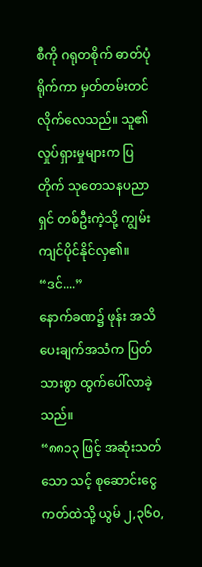စီကို ဂရုတစိုက် ဓာတ်ပုံရိုက်ကာ မှတ်တမ်းတင်လိုက်လေသည်။ သူ၏ လှုပ်ရှားမှုများက ပြတိုက် သုတေသနပညာရှင် တစ်ဦးကဲ့သို့ ကျွမ်းကျင်ပိုင်နိုင်လှ၏။
“ဒင်....”
နောက်ခဏ၌ ဖုန်း အသိပေးချက်အသံက ပြတ်သားစွာ ထွက်ပေါ်လာခဲ့သည်။
“၈၈၁၃ ဖြင့် အဆုံးသတ်သော သင့် စုဆောင်းငွေကတ်ထဲသို့ ယွမ် ၂,၃၆၀,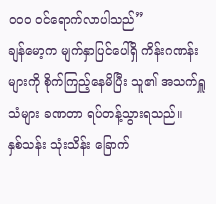၀၀၀ ဝင်ရောက်လာပါသည်”
ချန်မော့က မျက်နှာပြင်ပေါ်ရှိ ကိန်းဂဏန်းများကို စိုက်ကြည့်နေမိပြီး သူ၏ အသက်ရှူသံများ ခဏတာ ရပ်တန့်သွားရသည်။
နှစ်သန်း သုံးသိန်း ခြောက်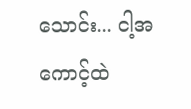သောင်း... ငါ့အကောင့်ထဲ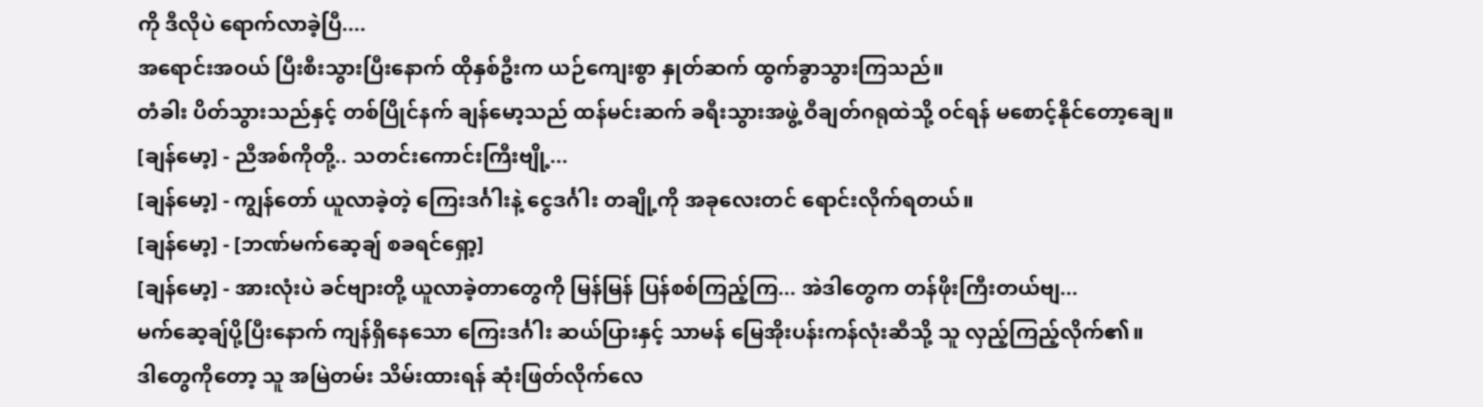ကို ဒီလိုပဲ ရောက်လာခဲ့ပြီ....
အရောင်းအဝယ် ပြီးစီးသွားပြီးနောက် ထိုနှစ်ဦးက ယဉ်ကျေးစွာ နှုတ်ဆက် ထွက်ခွာသွားကြသည်။
တံခါး ပိတ်သွားသည်နှင့် တစ်ပြိုင်နက် ချန်မော့သည် ထန်မင်းဆက် ခရီးသွားအဖွဲ့ ဝီချတ်ဂရုထဲသို့ ဝင်ရန် မစောင့်နိုင်တော့ချေ။
[ချန်မော့] - ညီအစ်ကိုတို့.. သတင်းကောင်းကြီးဗျို့...
[ချန်မော့] - ကျွန်တော် ယူလာခဲ့တဲ့ ကြေးဒင်္ဂါးနဲ့ ငွေဒင်္ဂါး တချို့ကို အခုလေးတင် ရောင်းလိုက်ရတယ်။
[ချန်မော့] - [ဘဏ်မက်ဆေ့ချ် စခရင်ရှော့]
[ချန်မော့] - အားလုံးပဲ ခင်ဗျားတို့ ယူလာခဲ့တာတွေကို မြန်မြန် ပြန်စစ်ကြည့်ကြ... အဲဒါတွေက တန်ဖိုးကြီးတယ်ဗျ...
မက်ဆေ့ချ်ပို့ပြီးနောက် ကျန်ရှိနေသော ကြေးဒင်္ဂါး ဆယ်ပြားနှင့် သာမန် မြေအိုးပန်းကန်လုံးဆီသို့ သူ လှည့်ကြည့်လိုက်၏။
ဒါတွေကိုတော့ သူ အမြဲတမ်း သိမ်းထားရန် ဆုံးဖြတ်လိုက်လေ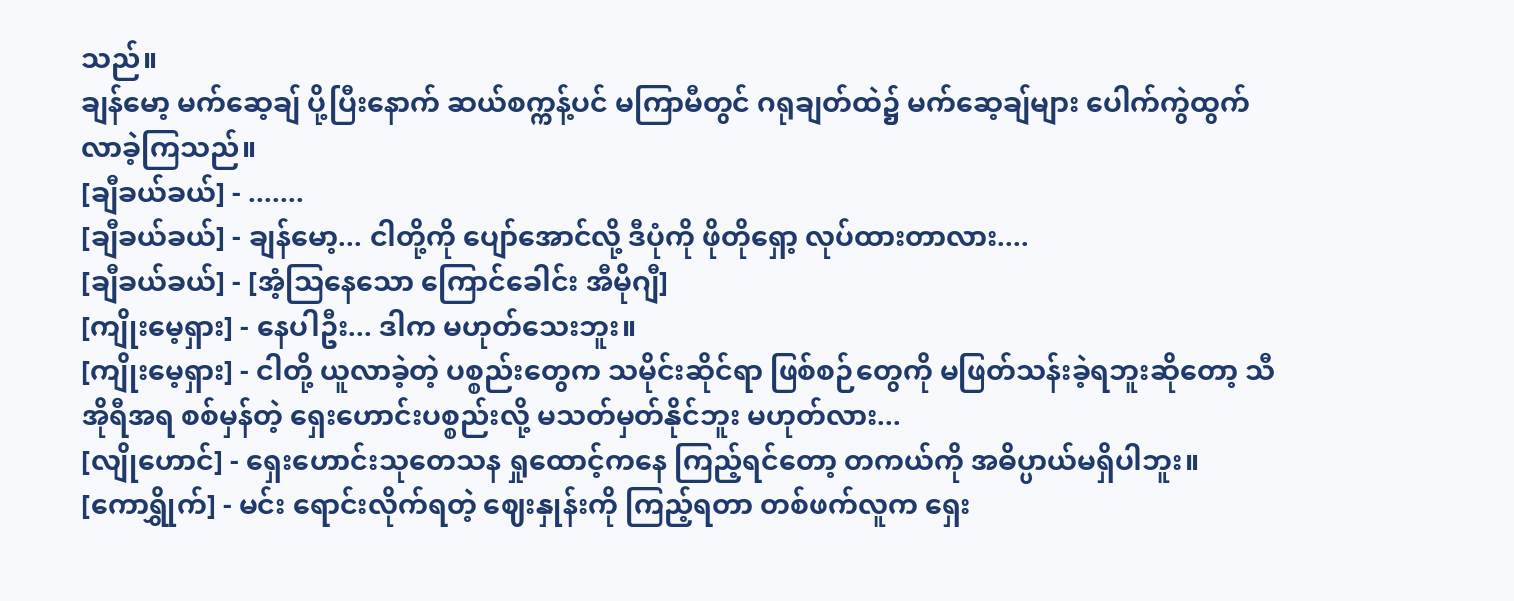သည်။
ချန်မော့ မက်ဆေ့ချ် ပို့ပြီးနောက် ဆယ်စက္ကန့်ပင် မကြာမီတွင် ဂရုချတ်ထဲ၌ မက်ဆေ့ချ်များ ပေါက်ကွဲထွက်လာခဲ့ကြသည်။
[ချီခယ်ခယ်] - .......
[ချီခယ်ခယ်] - ချန်မော့... ငါတို့ကို ပျော်အောင်လို့ ဒီပုံကို ဖိုတိုရှော့ လုပ်ထားတာလား....
[ချီခယ်ခယ်] - [အံ့သြနေသော ကြောင်ခေါင်း အီမိုဂျီ]
[ကျိုးမေ့ရှား] - နေပါဦး... ဒါက မဟုတ်သေးဘူး။
[ကျိုးမေ့ရှား] - ငါတို့ ယူလာခဲ့တဲ့ ပစ္စည်းတွေက သမိုင်းဆိုင်ရာ ဖြစ်စဉ်တွေကို မဖြတ်သန်းခဲ့ရဘူးဆိုတော့ သီအိုရီအရ စစ်မှန်တဲ့ ရှေးဟောင်းပစ္စည်းလို့ မသတ်မှတ်နိုင်ဘူး မဟုတ်လား...
[လျိုဟောင်] - ရှေးဟောင်းသုတေသန ရှုထောင့်ကနေ ကြည့်ရင်တော့ တကယ်ကို အဓိပ္ပာယ်မရှိပါဘူး။
[ကောရွှိုက်] - မင်း ရောင်းလိုက်ရတဲ့ ဈေးနှုန်းကို ကြည့်ရတာ တစ်ဖက်လူက ရှေး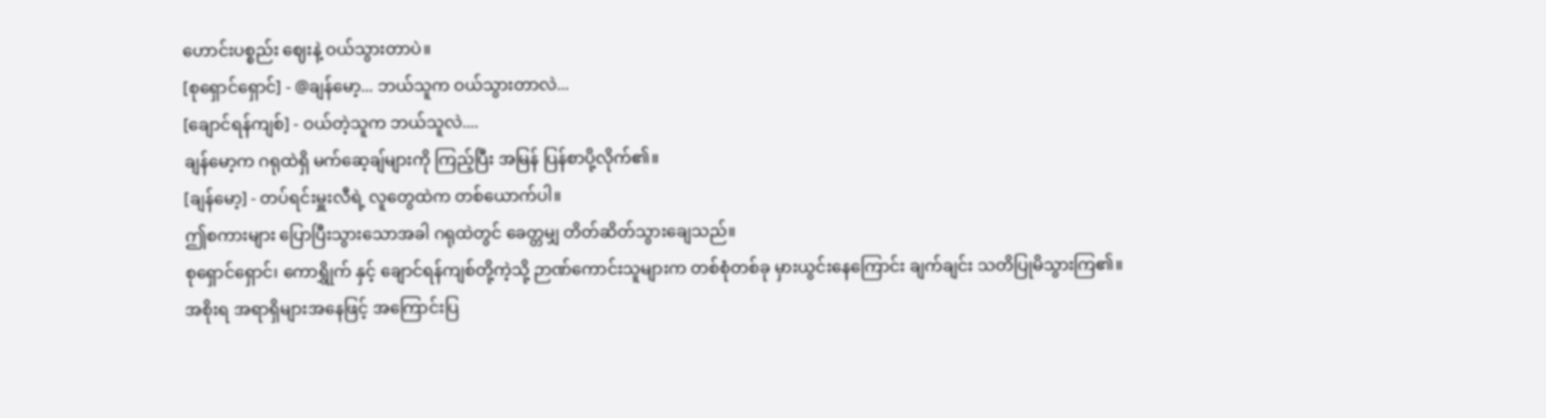ဟောင်းပစ္စည်း ဈေးနဲ့ ဝယ်သွားတာပဲ။
[စုရှောင်ရှောင်] - @ချန်မော့... ဘယ်သူက ဝယ်သွားတာလဲ...
[ချောင်ရန်ကျစ်] - ဝယ်တဲ့သူက ဘယ်သူလဲ....
ချန်မော့က ဂရုထဲရှိ မက်ဆေ့ချ်များကို ကြည့်ပြီး အမြန် ပြန်စာပို့လိုက်၏။
[ချန်မော့] - တပ်ရင်းမှူးလီရဲ့ လူတွေထဲက တစ်ယောက်ပါ။
ဤစကားများ ပြောပြီးသွားသောအခါ ဂရုထဲတွင် ခေတ္တမျှ တိတ်ဆိတ်သွားချေသည်။
စုရှောင်ရှောင်၊ ကောရွှိုက် နှင့် ချောင်ရန်ကျစ်တို့ကဲ့သို့ ဉာဏ်ကောင်းသူများက တစ်စုံတစ်ခု မှားယွင်းနေကြောင်း ချက်ချင်း သတိပြုမိသွားကြ၏။
အစိုးရ အရာရှိများအနေဖြင့် အကြောင်းပြ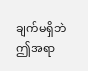ချက်မရှိဘဲ ဤအရာ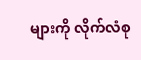များကို လိုက်လံစု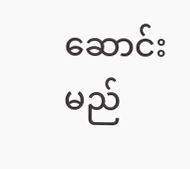ဆောင်းမည်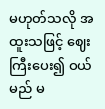မဟုတ်သလို အထူးသဖြင့် ဈေးကြီးပေး၍ ဝယ်မည် မ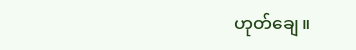ဟုတ်ချေ။